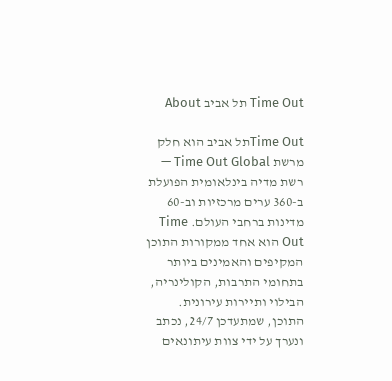Time Out תל אביב About

Time Outתל אביב הוא חלק מרשת Time Out Global — רשת מדיה בינלאומית הפועלת ב-360 ערים מרכזיות וב-60 מדינות ברחבי העולם. Time Out הוא אחד ממקורות התוכן המקיפים והאמינים ביותר בתחומי התרבות, הקולינריה, הבילוי ותיירות עירונית. התוכן, שמתעדכן 24/7, נכתב ונערך על ידי צוות עיתונאים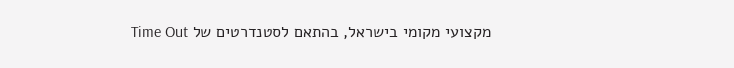מקצועי מקומי בישראל, בהתאם לסטנדרטים של Time Out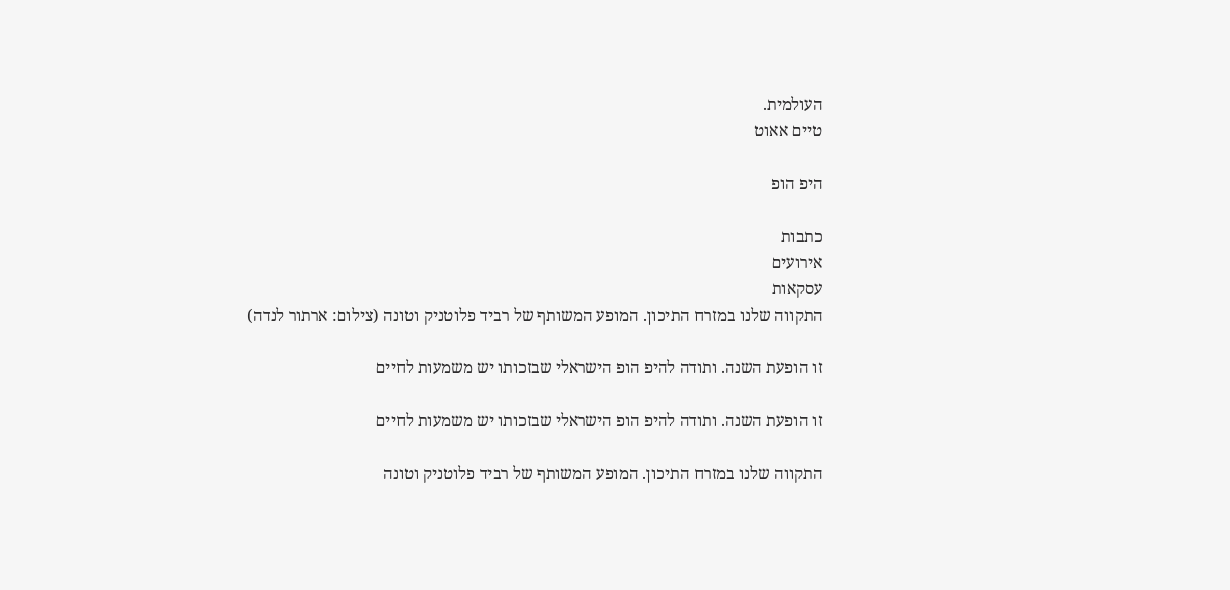העולמית.
טיים אאוט

היפ הופ

כתבות
אירועים
עסקאות
התקווה שלנו במזרח התיכון. המופע המשותף של רביד פלוטניק וטונה (צילום: ארתור לנדה)

זו הופעת השנה. ותודה להיפ הופ הישראלי שבזכותו יש משמעות לחיים

זו הופעת השנה. ותודה להיפ הופ הישראלי שבזכותו יש משמעות לחיים

התקווה שלנו במזרח התיכון. המופע המשותף של רביד פלוטניק וטונה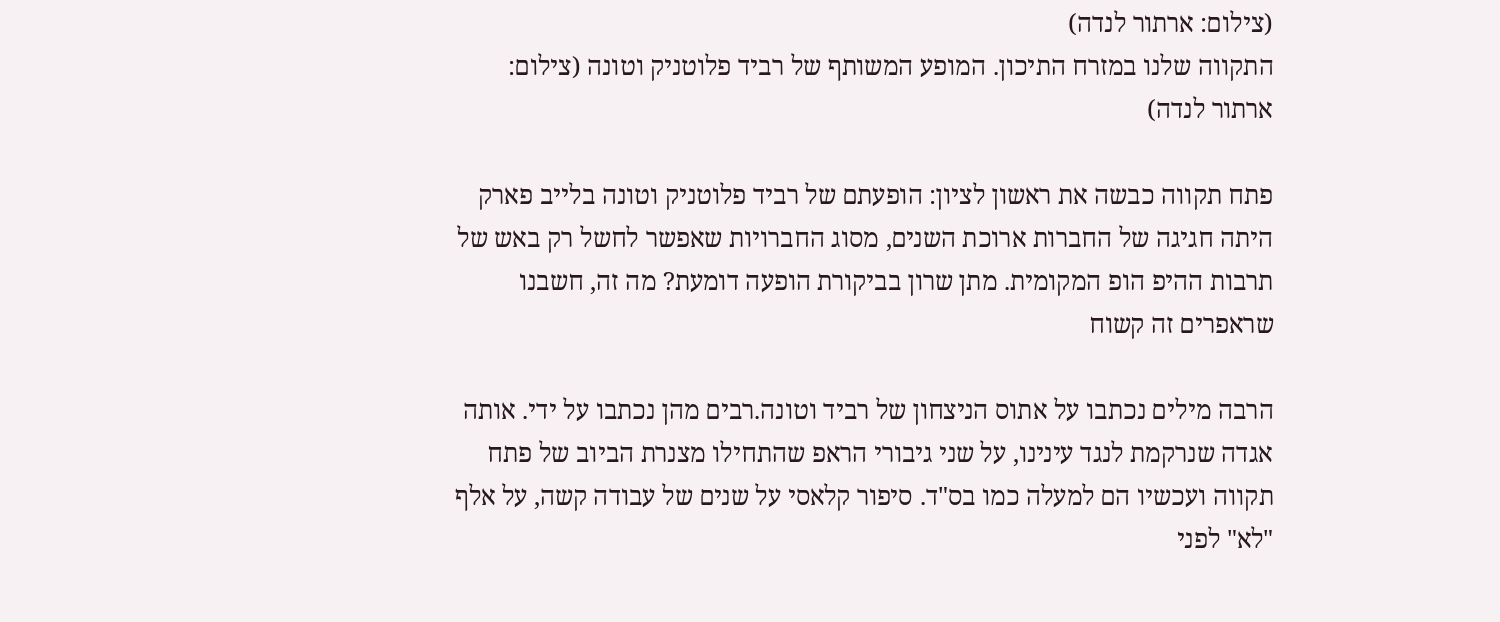(צילום: ארתור לנדה)
התקווה שלנו במזרח התיכון. המופע המשותף של רביד פלוטניק וטונה (צילום: ארתור לנדה)

פתח תקווה כבשה את ראשון לציון: הופעתם של רביד פלוטניק וטונה בלייב פארק היתה חגיגה של החברות ארוכת השנים, מסוג החברויות שאפשר לחשל רק באש של תרבות ההיפ הופ המקומית. מתן שרון בביקורת הופעה דומעת? מה זה, חשבנו שראפרים זה קשוח

הרבה מילים נכתבו על אתוס הניצחון של רביד וטונה.רבים מהן נכתבו על ידי. אותה אגדה שנרקמת לנגד עינינו, על שני גיבורי הראפ שהתחילו מצנרת הביוב של פתח תקווה ועכשיו הם למעלה כמו בס"ד. סיפור קלאסי על שנים של עבודה קשה, על אלף "לא" לפני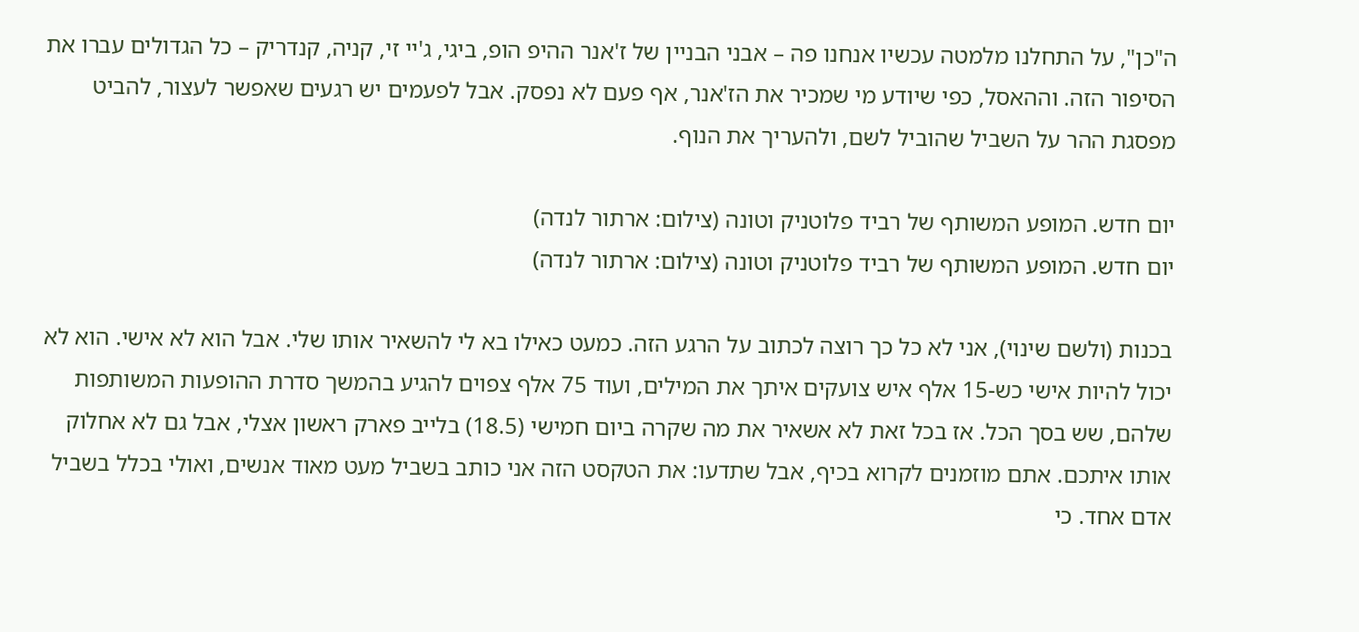ה"כן", על התחלנו מלמטה עכשיו אנחנו פה – אבני הבניין של ז'אנר ההיפ הופ, ביגי, ג'יי זי, קניה, קנדריק – כל הגדולים עברו את הסיפור הזה. וההאסל, כפי שיודע מי שמכיר את הז'אנר, אף פעם לא נפסק. אבל לפעמים יש רגעים שאפשר לעצור, להביט מפסגת ההר על השביל שהוביל לשם, ולהעריך את הנוף.

יום חדש. המופע המשותף של רביד פלוטניק וטונה (צילום: ארתור לנדה)
יום חדש. המופע המשותף של רביד פלוטניק וטונה (צילום: ארתור לנדה)

בכנות (ולשם שינוי), אני לא כל כך רוצה לכתוב על הרגע הזה. כמעט כאילו בא לי להשאיר אותו שלי. אבל הוא לא אישי. הוא לא יכול להיות אישי כש-15 אלף איש צועקים איתך את המילים, ועוד 75 אלף צפוים להגיע בהמשך סדרת ההופעות המשותפות שלהם, שש בסך הכל. אז בכל זאת לא אשאיר את מה שקרה ביום חמישי (18.5) בלייב פארק ראשון אצלי, אבל גם לא אחלוק אותו איתכם. אתם מוזמנים לקרוא בכיף, אבל שתדעו: את הטקסט הזה אני כותב בשביל מעט מאוד אנשים, ואולי בכלל בשביל אדם אחד. כי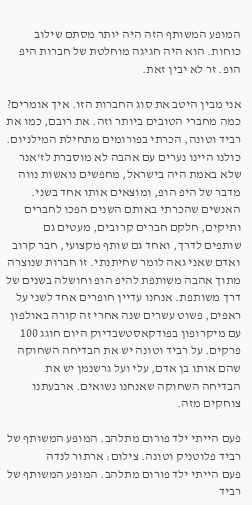המופע המשותף הזה היה יותר מסתם שילוב כוחות. הוא היה חגיגה מוחלטת של חברות היפ הופ. זר לא יבין זאת.

אני מבין היטב את סוג החברות הזו. איך אומרים? כמה מחברי הטובים ביותר וזה. את רובם, כמו את רביד וטונה, הכרתי בפורומים מתחילת המילניום. כולנו היינו נערים עם אהבה לא מוסברת לז'אנר שלא באמת היה בישראל, מחפשים נואשות נווה מדבר של היפ הופ, ומוצאים אותו אחד בשני. האנשים שהכרתי באותם השנים הפכו לחברים ותיקים, חלקם חברים קרובים, מעטים גם שותפים לדרך, ואחד גם שותף מקצועי, חבר קרוב ואדם שאני גאה לומר שחיתנתי. זו חברות שנוצרה מתוך אהבה משותפת להיפ הופ וחושלה בשנים של דרך משותפת. אנחנו עדיין חופרים אחד לשני על ראפים, פשוט עשרים שנה אחרי זה קורה באולפון עם מיקרופון בפודקאסטשבדיוק היום חוגג 100 פרקים. על רביד וטונה יש את הבדיחה השחוקה שהם אותו בן אדם, עלי ועל גרשנמן יש את הבדיחה השחוקה שאנחנו נשואים. ארבעתנו צוחקים מזה.

פעם הייתי ילד פורום מתלהב. המופע המשותף של רביד פלוטניק וטונה. צילום: ארתור לנדה
פעם הייתי ילד פורום מתלהב. המופע המשותף של רביד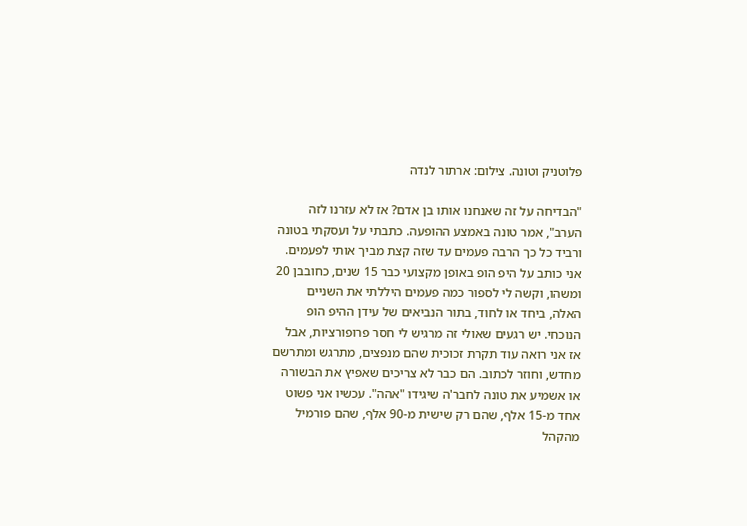פלוטניק וטונה. צילום: ארתור לנדה

"הבדיחה על זה שאנחנו אותו בן אדם? אז לא עזרנו לזה הערב", אמר טונה באמצע ההופעה. כתבתי על ועסקתי בטונה ורביד כל כך הרבה פעמים עד שזה קצת מביך אותי לפעמים. אני כותב על היפ הופ באופן מקצועי כבר 15 שנים, כחובבן 20 ומשהו, וקשה לי לספור כמה פעמים היללתי את השניים האלה, ביחד או לחוד, בתור הנביאים של עידן ההיפ הופ הנוכחי. יש רגעים שאולי זה מרגיש לי חסר פרופורציות, אבל אז אני רואה עוד תקרת זכוכית שהם מנפצים, מתרגש ומתרשם מחדש, וחוזר לכתוב. הם כבר לא צריכים שאפיץ את הבשורה או אשמיע את טונה לחבר'ה שיגידו "אהה". עכשיו אני פשוט אחד מ-15 אלף, שהם רק שישית מ-90 אלף, שהם פורמיל מהקהל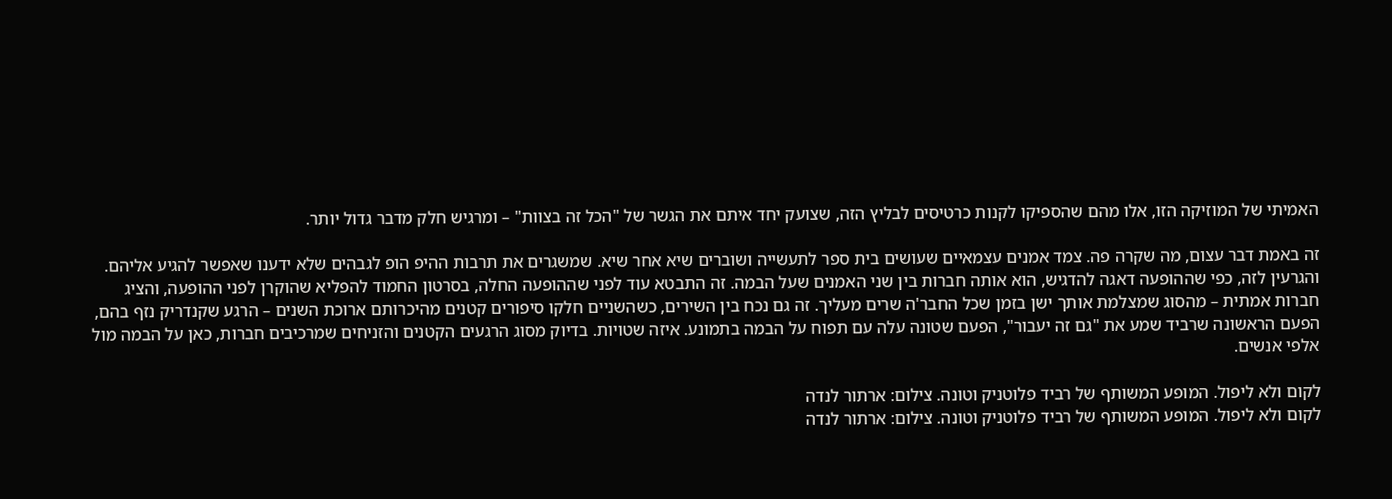האמיתי של המוזיקה הזו, אלו מהם שהספיקו לקנות כרטיסים לבליץ הזה, שצועק יחד איתם את הגשר של "הכל זה בצוות" – ומרגיש חלק מדבר גדול יותר.

זה באמת דבר עצום, מה שקרה פה. צמד אמנים עצמאיים שעושים בית ספר לתעשייה ושוברים שיא אחר שיא. שמשגרים את תרבות ההיפ הופ לגבהים שלא ידענו שאפשר להגיע אליהם. והגרעין לזה, כפי שההופעה דאגה להדגיש, הוא אותה חברות בין שני האמנים שעל הבמה. זה התבטא עוד לפני שההופעה החלה, בסרטון החמוד להפליא שהוקרן לפני ההופעה, והציג חברות אמתית – מהסוג שמצלמת אותך ישן בזמן שכל החבר'ה שרים מעליך. זה גם נכח בין השירים, כשהשניים חלקו סיפורים קטנים מהיכרותם ארוכת השנים – הרגע שקנדריק נזף בהם, הפעם הראשונה שרביד שמע את "גם זה יעבור", הפעם שטונה עלה עם תפוח על הבמה בתמונע. איזה שטויות. בדיוק מסוג הרגעים הקטנים והזניחים שמרכיבים חברות, כאן על הבמה מול אלפי אנשים.

לקום ולא ליפול. המופע המשותף של רביד פלוטניק וטונה. צילום: ארתור לנדה
לקום ולא ליפול. המופע המשותף של רביד פלוטניק וטונה. צילום: ארתור לנדה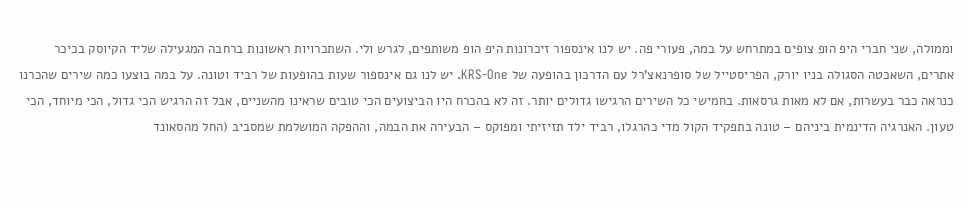וממולה, שני חברי היפ הופ צופים במתרחש על במה, פעורי פה. יש לנו אינספור זיכרונות היפ הופ משותפים, לגרש ולי. השתכרויות ראשונות ברחבה המגעילה שליד הקיוסק בכיכר אתרים, השאכטה הסגולה בניו יורק, הפריסטייל של סופרנאצ'רל עם הדרכון בהופעה של KRS-One. יש לנו גם אינספור שעות בהופעות של רביד וטונה. על במה בוצעו כמה שירים שהכרנו כנראה כבר בעשרות, אם לא מאות גרסאות. בחמישי כל השירים הרגישו גדולים יותר. זה לא בהכרח היו הביצועים הכי טובים שראינו מהשניים, אבל זה הרגיש הכי גדול, הכי מיוחד, הכי טעון. האנרגיה הדינמית ביניהם – טונה בתפקיד הקול מדי כהרגלו, רביד ילד תזיזיתי ומפוקס – הבעירה את הבמה, וההפקה המושלמת שמסביב (החל מהסאונד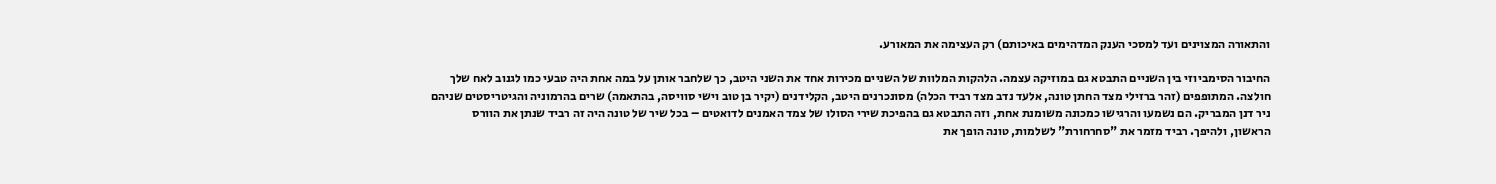והתאורה המצוינים ועד למסכי הענק המדהימים באיכותם) רק העצימה את המאורע.

החיבור הסימביוזי בין השניים התבטא גם במוזיקה עצמה. הלהקות המלוות של השניים מכירות אחד את השני היטב, כך שלחבר אותן על במה אחת היה טבעי כמו לגנוב לאח שלך חולצה. המתופפים (זהר ברזילי מצד החתן טונה, אלעד נדב מצד רביד הכלה) מסונכרנים היטב, הקלידנים (יקיר בן טוב וישי סוויסה, בהתאמה) שרים בהרמוניה והגיטריסטים שניהם ניר דנן המבריק. הם נשמעו והרגישו כמכונה משומנת אחת, וזה התבטא גם בהפיכת שירי הסולו של צמד האמנים לדואטים – בכל שיר של טונה היה זה רביד שנתן את הוורס הראשון, ולהיפך. רביד מזמר את "סחרחורת" לשלמות, טונה הופך את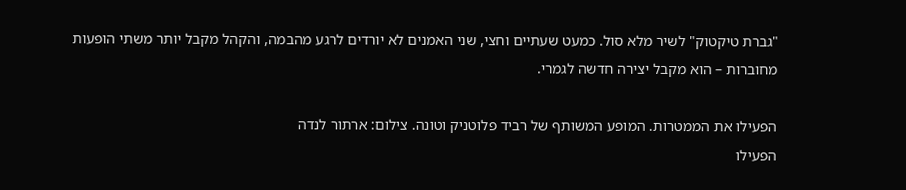"גברת טיקטוק" לשיר מלא סול. כמעט שעתיים וחצי, שני האמנים לא יורדים לרגע מהבמה, והקהל מקבל יותר משתי הופעות מחוברות – הוא מקבל יצירה חדשה לגמרי.

הפעילו את הממטרות. המופע המשותף של רביד פלוטניק וטונה. צילום: ארתור לנדה
הפעילו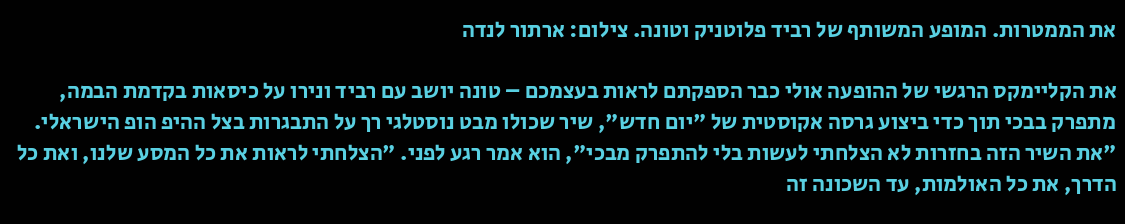את הממטרות. המופע המשותף של רביד פלוטניק וטונה. צילום: ארתור לנדה

את הקליימקס הרגשי של ההופעה אולי כבר הספקתם לראות בעצמכם – טונה יושב עם רביד ונירו על כיסאות בקדמת הבמה, מתפרק בבכי תוך כדי ביצוע גרסה אקוסטית של "יום חדש", שיר שכולו מבט נוסטלגי רך על התבגרות בצל ההיפ הופ הישראלי. "את השיר הזה בחזרות לא הצלחתי לעשות בלי להתפרק מבכי", הוא אמר רגע לפני. "הצלחתי לראות את כל המסע שלנו, ואת כל הדרך, את כל האולמות, עד השכונה זה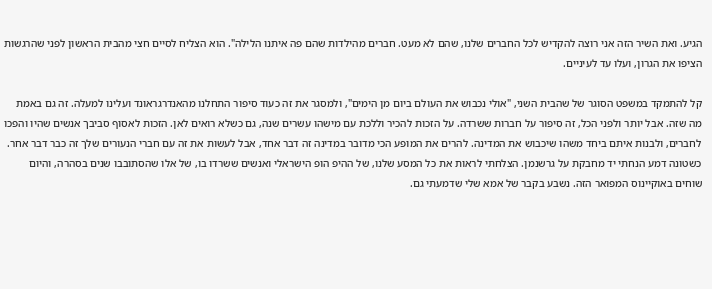הגיע. ואת השיר הזה אני רוצה להקדיש לכל החברים שלנו, שהם לא מעט. חברים מהילדות שהם פה איתנו הלילה". הוא הצליח לסיים חצי מהבית הראשון לפני שהרגשות הציפו את הגרון, ועלו עד לעיניים.

קל להתמקד במשפט הסוגר של שהבית השני, "אולי נכבוש את העולם ביום מן הימים", ולמסגר את זה כעוד סיפור התחלנו מהאנדרגראונד ועלינו למעלה. זה גם באמת מה שזה. אבל יותר ולפני הכל, זה סיפור על חברות ששרדה. על הזכות להכיר וללכת עם מישהו עשרים שנה, גם כשלא רואים לאן. הזכות לאסוף סביבך אנשים שהיו והפכו לחברים, ולבנות איתם ביחד משהו שיכבוש את המדינה. להרים את המופע הכי מדובר במדינה זה דבר אחד, אבל לעשות את זה עם חברי הנעורים שלך זה כבר דבר אחר. כשטונה דמע הנחתי יד מחבקת על גרשנמן. הצלחתי לראות את כל המסע שלנו, של ההיפ הופ הישראלי ואנשים ששרדו בו, של אלו שהסתובבו שנים בסהרה, והיום שוחים באוקיינוס המפואר הזה. נשבע בקבר של אמא שלי שדמעתי גם.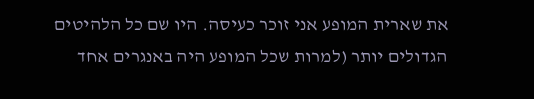את שארית המופע אני זוכר כעיסה. היו שם כל הלהיטים הגדולים יותר (למרות שכל המופע היה באנגרים אחד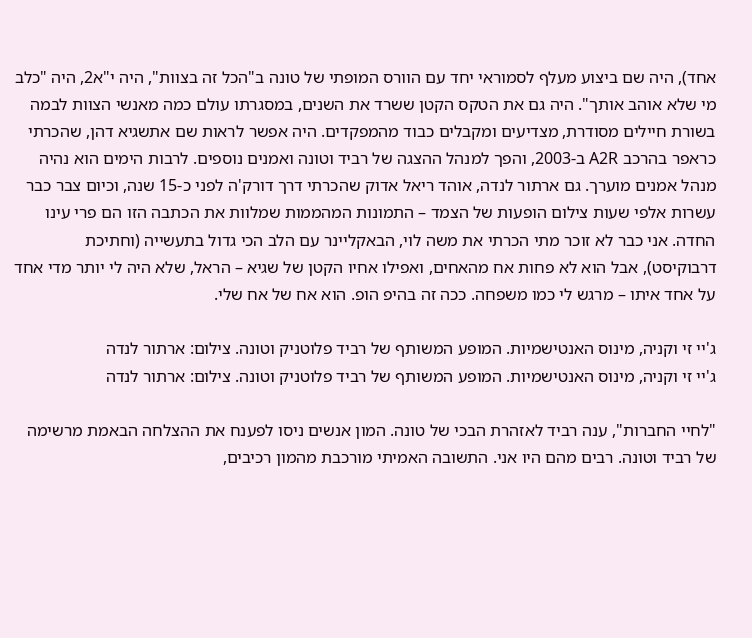אחד), היה שם ביצוע מעלף לסמוראי יחד עם הוורס המופתי של טונה ב"הכל זה בצוות", היה י"א2, היה "כלב מי שלא אוהב אותך". היה גם את הטקס הקטן ששרד את השנים, במסגרתו עולם כמה מאנשי הצוות לבמה בשורת חיילים מסודרת, מצדיעים ומקבלים כבוד מהמפקדים. היה אפשר לראות שם אתשגיא דהן, שהכרתי כראפר בהרכב A2R ב-2003, והפך למנהל ההצגה של רביד וטונה ואמנים נוספים. לרבות הימים הוא נהיה מנהל אמנים מוערך. גם ארתור לנדה, אוהד ריאל אדוק שהכרתי דרך דורק'ה לפני כ-15 שנה, וכיום צבר כבר עשרות אלפי שעות צילום הופעות של הצמד – התמונות המהממות שמלוות את הכתבה הזו הם פרי עינו החדה. אני כבר לא זוכר מתי הכרתי את משה לוי, הבאקליינר עם הלב הכי גדול בתעשייה (וחתיכת דרבוקיסט), אבל הוא לא פחות אח מהאחים, ואפילו אחיו הקטן של שגיא – הראל, שלא היה לי יותר מדי אחד על אחד איתו – מרגש לי כמו משפחה. ככה זה בהיפ הופ. הוא אח של אח שלי.

ג'יי זי וקניה, מינוס האנטישמיות. המופע המשותף של רביד פלוטניק וטונה. צילום: ארתור לנדה
ג'יי זי וקניה, מינוס האנטישמיות. המופע המשותף של רביד פלוטניק וטונה. צילום: ארתור לנדה

"לחיי החברות", ענה רביד לאזהרת הבכי של טונה. המון אנשים ניסו לפענח את ההצלחה הבאמת מרשימה של רביד וטונה. רבים מהם היו אני. התשובה האמיתי מורכבת מהמון רכיבים,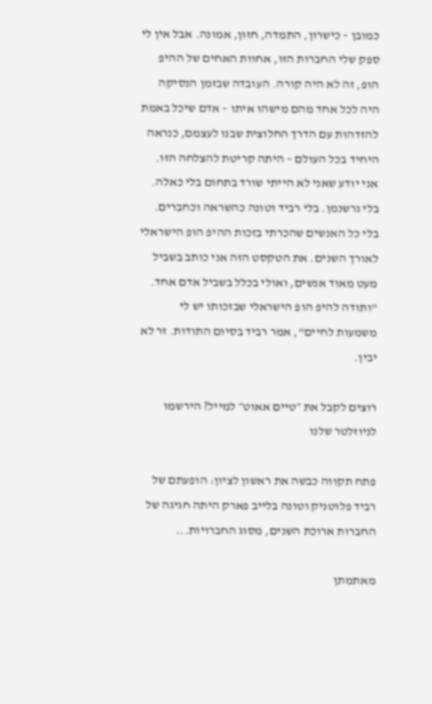כמובן – כישרון, התמדה, חזון, אמונה. אבל אין לי ספק שלי החברות הזו, אחוות האחים של ההיפ הופ, זה לא היה קורה. העובדה שבזמן הנסיקה היה לכל אחד מהם מישהו איתו – אדם שיכל באמת להזדהות עם הדרך החלוצית שבנו לעצמם, כנראה היחיד בכל העולם – היתה קריטת להצלחה הזו. אני יודע שאני לא הייתי שורד בתחום בלי כאלה. בלי גרשנמן. בלי רביד וטונה כהשראה וכחברים. בלי כל האנשים שהכרתי בזכות ההיפ הופ הישראלי לאורך השנים. את הטקסט הזה אני כותב בשביל מעט מאוד אנשים, ואולי בכלל בשביל אדם אחד. "ותודה להיפ הופ הישראלי שבזכותו יש לי משמעות לחיים", אמר רביד בסיום התודות. זר לא יבין.

רוצים לקבל את ״טיים אאוט״ למייל? הירשמו לניוזלטר שלנו

פתח תקווה כבשה את ראשון לציון: הופעתם של רביד פלוטניק וטונה בלייב פארק היתה חגיגה של החברות ארוכת השנים, מסוג החברויות...

מאתמתן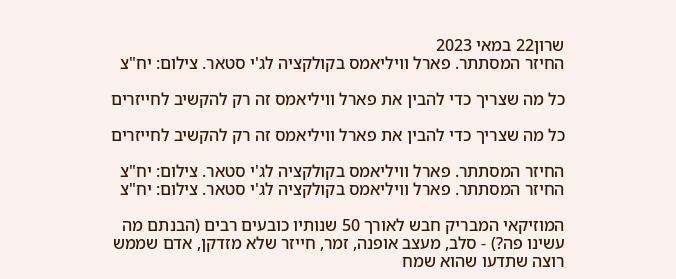שרון22 במאי 2023
החיזר המסתתר. פארל וויליאמס בקולקציה לג'י סטאר. צילום: יח"צ

כל מה שצריך כדי להבין את פארל וויליאמס זה רק להקשיב לחייזרים

כל מה שצריך כדי להבין את פארל וויליאמס זה רק להקשיב לחייזרים

החיזר המסתתר. פארל וויליאמס בקולקציה לג'י סטאר. צילום: יח"צ
החיזר המסתתר. פארל וויליאמס בקולקציה לג'י סטאר. צילום: יח"צ

המוזיקאי המבריק חבש לאורך 50 שנותיו כובעים רבים (הבנתם מה עשינו פה?) - סלב, מעצב אופנה, זמר, חייזר שלא מזדקן, אדם שממש רוצה שתדעו שהוא שמח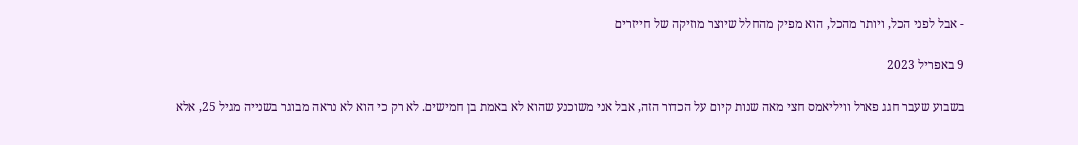- אבל לפני הכל, ויותר מהכל, הוא מפיק מהחלל שיוצר מוזיקה של חייזרים

9 באפריל 2023

בשבוע שעבר חגג פארל וויליאמס חצי מאה שנות קיום על הכדור הזה, אבל אני משוכנע שהוא לא באמת בן חמישים. לא רק כי הוא לא נראה מבוגר בשנייה מגיל 25, אלא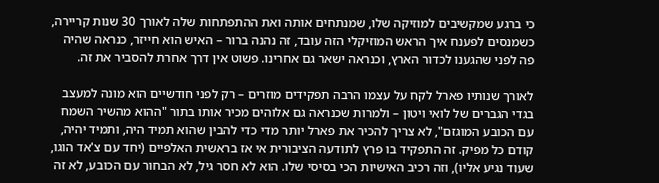כי ברגע שמקשיבים למוזיקה שלו, שמנתחים אותה ואת ההתפתחות שלה לאורך 30 שנות קריירה, כשמנסים לפענח איך הראש המוזיקלי הזה עובד, זה נהנה ברור – האיש הוא חייזר, כנראה שהיה פה לפני שהגענו לכדור הארץ, וכנראה ישאר גם אחרינו. פשוט אין דרך אחרת להסביר את זה.

לאורך שנותיו פארל לקח על עצמו הרבה תפקידים מוזרים – רק לפני חודשיים הוא מונה למעצב בגדי הגברים של לואי ויטון – ולמרות שכנראה גם אלוהים מכיר אותו בתור "ההוא מהשיר השמח עם הכובע המוגזם", לא צריך להכיר את פארל יותר מדי כדי להבין שהוא תמיד היה, ותמיד יהיה, קודם כל מפיק. זה התפקיד בו פרץ לתודעה הציבורית אי אז בראשית האלפיים (יחד עם צ'אד הוגו, שעוד נגיע אליו), וזה רכיב האישיות הכי בסיסי שלו. הוא לא חסר גיל, לא הבחור עם הכובע, לא זה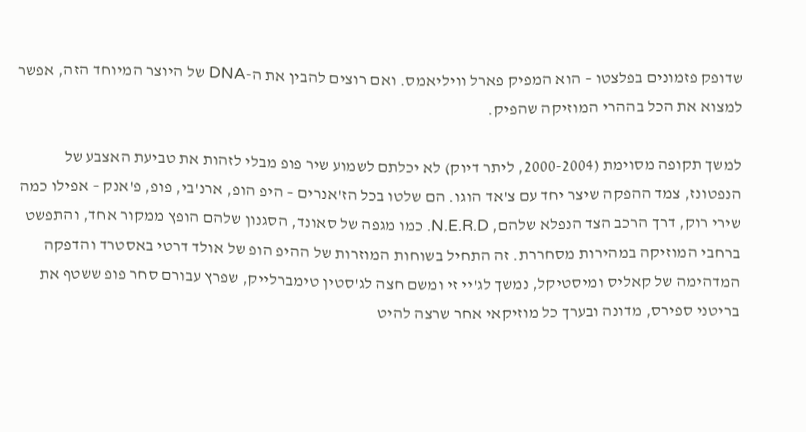שדופק פזמונים בפלצטו – הוא המפיק פארל וויליאמס. ואם רוצים להבין את ה-DNA של היוצר המיוחד הזה, אפשר למצוא את הכל בההרי המוזיקה שהפיק.

למשך תקופה מסוימת (2000-2004, ליתר דיוק) לא יכלתם לשמוע שיר פופ מבלי לזהות את טביעת האצבע של הנפטונז, צמד ההפקה שיצר יחד עם צ'אד הוגו. הם שלטו בכל הז'אנרים – היפ הופ, ארנ'בי, פופ, פ'אנק – אפילו כמה שירי רוק, דרך הרכב הצד הנפלא שלהם, N.E.R.D. כמו מגפה של סאונד, הסגנון שלהם הופץ ממקור אחד, והתפשט ברחבי המוזיקה במהירות מסחררת. זה התחיל בשוחות המוזרות של ההיפ הופ של אולד דרטי באסטרד והדפקה המדהימה של קאליס ומיסטיקל, נמשך לג'יי זי ומשם חצה לג'סטין טימברלייק, שפרץ עבורם סחר פופ ששטף את בריטני ספירס, מדונה ובערך כל מוזיקאי אחר שרצה להיט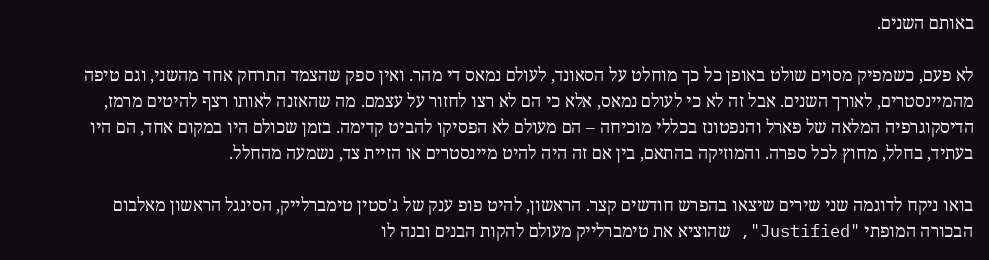באותם השנים.

לא פעם, כשמפיק מסוים שולט באופן כל כך מוחלט על הסאונד, לעולם נמאס די מהר. ואין ספק שהצמד התרחק אחד מהשני, וגם טיפה מהמיינסטרים, לאורך השנים. אבל זה לא כי לעולם נמאס, אלא כי הם לא רצו לחזור על עצמם. מה שהאזנה לאותו רצף להיטים מרמז, הדיסקוגרפיה המלאה של פארל והנפטונז בכללי מוכיחה – הם מעולם לא הפסיקו להביט קדימה. בזמן שכולם היו במקום אחד, הם היו בעתיד, בחלל, מחוץ לכל ספרה. והמוזיקה בהתאם, בין אם זה היה להיט מיינסטרים או הזיית צד, נשמעה מהחלל.

בואו ניקח לדוגמה שני שירים שיצאו בהפרש חודשים קצר. הראשון, להיט פופ ענק של ג'סטין טימברלייק, הסינגל הראשון מאלבום הבכורה המופתי "Justified", שהוציא את טימברלייק מעולם להקות הבנים ובנה לו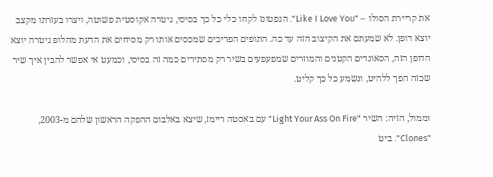את קריירת הסולו – "Like I Love You". הנפטונז לקחו כלי כל כך בסיסי, גיטרה אקוסטית פשוטה, ויצרו בעזרתו מקצב יוצא דופן. לא שמעתם את הקיצוב הזה עד כה. התופים הפריכים שמכסים אותו רק מסיחים את הדעת מהלופ גיטרה יוצא הדופן הזה, הסאונדים הקטנים והמוזרים שמפעפעים בשיר רק מסתירים כמה זה בסיסי, וכמעט אי אפשר להבין איך שיר שכזה הפך ללהיט, ונשמע כל כך קליט.

וממול, הזיה: השיר "Light Your Ass On Fire" עם באסטה ריימז, שיצא באלבום ההפקה הראשון שלהם מ-2003, "Clones". ביט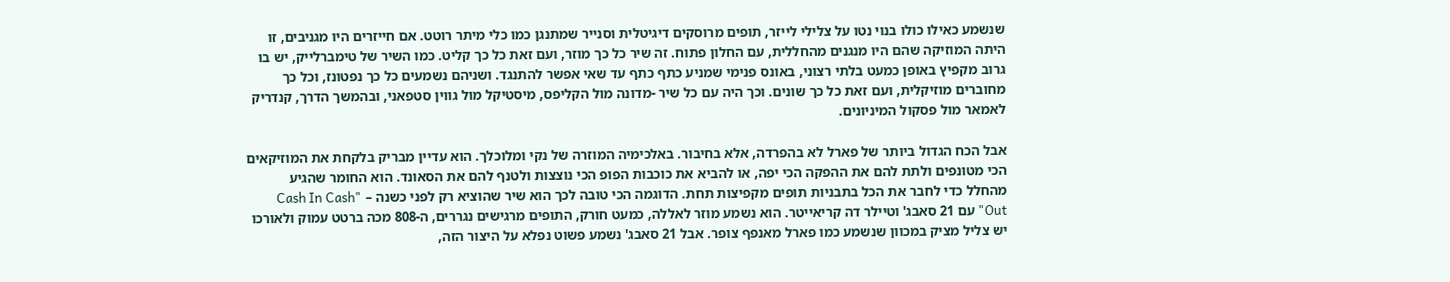שנשמע כאילו כולו בנוי נטו על צלילי לייזר, תופים מרוסקים דיגיטלית וסנייר שמתנגן כמו כלי מיתר רוטט. אם חייזרים היו מגניבים, זו היתה המוזיקה שהם היו מנגנים מהחללית, עם החלון פתוח. זה שיר כל כך מוזר, ועם זאת כל כך קליט. כמו השיר של טימברלייק, יש בו גרוב מקפיץ באופן כמעט בלתי רצוני, באונס פנימי שמניע כתף כתף עד שאי אפשר להתנגד. ושניהם נשמעים כל כך נפטונז, וכל כך מחוברים מוזיקלית, ועם זאת כל כך שונים. וכך היה עם כל שיר -מדונה מול הקליפס, מיסטיקל מול גווין סטפאני, ובהמשך הדרך, קנדריק לאמאר מול פסקול המיניונים.

אבל הכח הגדול ביותר של פארל לא בהפרדה, אלא בחיבור. באלכימיה המוזרה של נקי ומלוכלך. הוא עדיין מבריק בלקחת את המוזיקאים הכי מטונפים ולתת להם את ההפקה הכי יפה, או להביא את כוכבות הפופ הכי נוצצות ולטנף להם את הסאונד. הוא החומר שהגיע מהחלל כדי לחבר את הכל בתבניות תופים מקפיצות תחת. הדוגמה הכי טובה לכך הוא שיר שהוציא רק לפני כשנה – "Cash In Cash Out" עם 21 סאבג' וטיילר דה קריאייטר. הוא נשמע מוזר לאללה, כמעט חורק, התופים מרגישים נגררים, ה-808 מכה ברטט עמוק ולאורכו יש צליל מציק במכוון שנשמע כמו פארל מאנפף צופר. אבל 21 סאבג' נשמע פשוט נפלא על היצור הזה,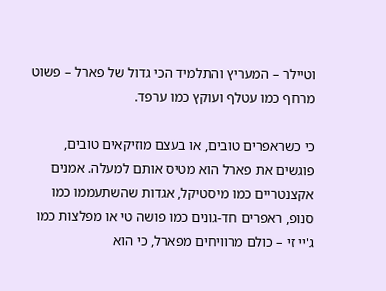וטיילר – המעריץ והתלמיד הכי גדול של פארל – פשוט מרחף כמו עטלף ועוקץ כמו ערפד.

כי כשראפרים טובים, או בעצם מוזיקאים טובים, פוגשים את פארל הוא מטיס אותם למעלה. אמנים אקצנטריים כמו מיסטיקל, אגדות שהשתעממו כמו סנופ, ראפרים חד-גונים כמו פושה טי או מפלצות כמו ג'יי זי – כולם מרוויחים מפארל, כי הוא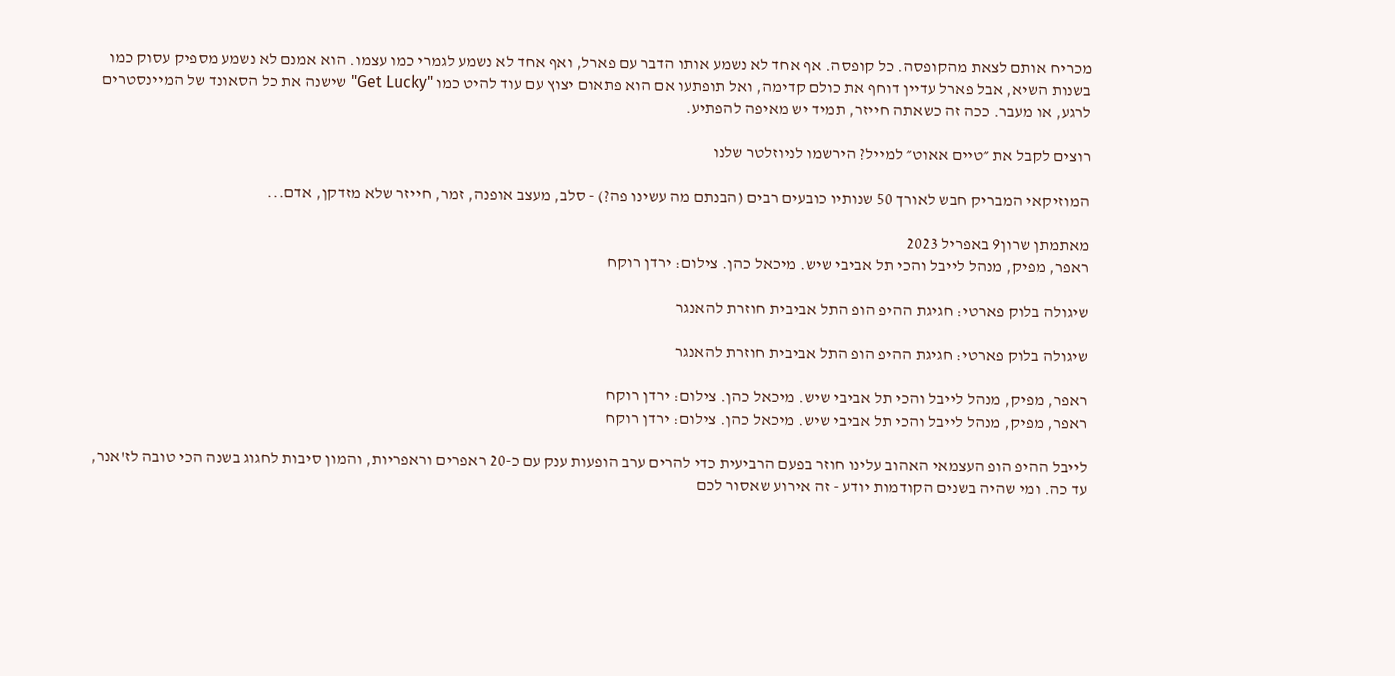מכריח אותם לצאת מהקופסה. כל קופסה. אף אחד לא נשמע אותו הדבר עם פארל, ואף אחד לא נשמע לגמרי כמו עצמו. הוא אמנם לא נשמע מספיק עסוק כמו בשנות השיא, אבל פארל עדיין דוחף את כולם קדימה, ואל תופתעו אם הוא פתאום יצוץ עם עוד להיט כמו "Get Lucky" שישנה את כל הסאונד של המיינסטרים לרגע, או מעבר. ככה זה כשאתה חייזר, תמיד יש מאיפה להפתיע.

רוצים לקבל את ״טיים אאוט״ למייל? הירשמו לניוזלטר שלנו

המוזיקאי המבריק חבש לאורך 50 שנותיו כובעים רבים (הבנתם מה עשינו פה?) - סלב, מעצב אופנה, זמר, חייזר שלא מזדקן, אדם...

מאתמתן שרון9 באפריל 2023
ראפר, מפיק, מנהל לייבל והכי תל אביבי שיש. מיכאל כהן. צילום: ירדן רוקח

שיגולה בלוק פארטי: חגיגת ההיפ הופ התל אביבית חוזרת להאנגר

שיגולה בלוק פארטי: חגיגת ההיפ הופ התל אביבית חוזרת להאנגר

ראפר, מפיק, מנהל לייבל והכי תל אביבי שיש. מיכאל כהן. צילום: ירדן רוקח
ראפר, מפיק, מנהל לייבל והכי תל אביבי שיש. מיכאל כהן. צילום: ירדן רוקח

לייבל ההיפ הופ העצמאי האהוב עלינו חוזר בפעם הרביעית כדי להרים ערב הופעות ענק עם כ-20 ראפרים וראפריות, והמון סיבות לחגוג בשנה הכי טובה לז'אנר, עד כה. ומי שהיה בשנים הקודמות יודע - זה אירוע שאסור לכם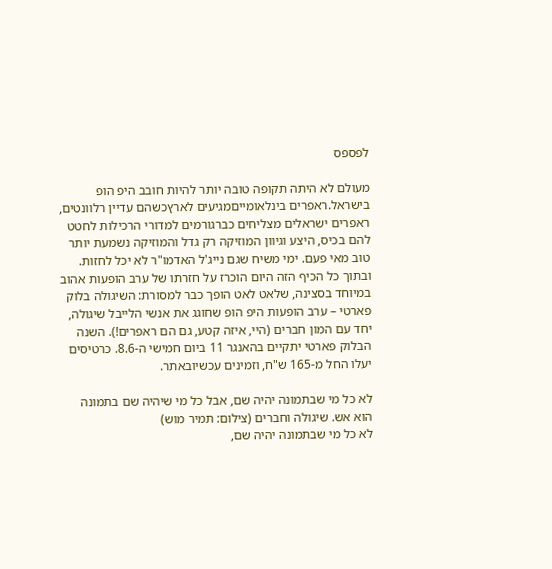לפספס

מעולם לא היתה תקופה טובה יותר להיות חובב היפ הופ בישראל.ראפרים בינלאומייםמגיעים לארץכשהם עדיין רלוונטים, ראפרים ישראלים מצליחים כברגורמים למדורי הרכילות לחטט להם בכיס, היצע וגיוון המוזיקה רק גדל והמוזיקה נשמעת יותר טוב מאי פעם. ימי משיח שגם נייג'ל האדמו"ר לא יכל לחזות. ובתוך כל הכיף הזה היום הוכרז על חזרתו של ערב הופעות אהוב במיוחד בסצינה, שלאט לאט הופך כבר למסורת: השיגולה בלוק פארטי – ערב הופעות היפ הופ שחוגג את אנשי הלייבל שיגולה, יחד עם המון חברים (היי, איזה קטע, גם הם ראפרים!). השנה הבלוק פארטי יתקיים בהאנגר 11 ביום חמישי ה-8.6. כרטיסים יעלו החל מ-165 ש"ח, וזמינים עכשיובאתר.

לא כל מי שבתמונה יהיה שם, אבל כל מי שיהיה שם בתמונה הוא אש. שיגולה וחברים (צילום: תמיר מוש)
לא כל מי שבתמונה יהיה שם,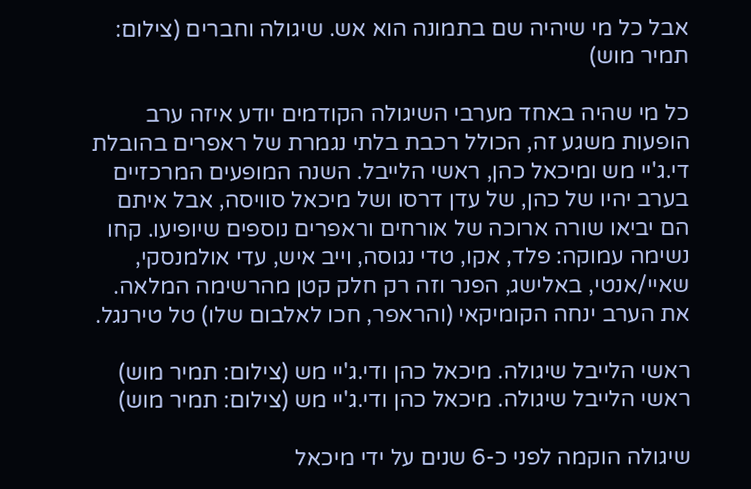אבל כל מי שיהיה שם בתמונה הוא אש. שיגולה וחברים (צילום: תמיר מוש)

כל מי שהיה באחד מערבי השיגולה הקודמים יודע איזה ערב הופעות משגע זה, הכולל רכבת בלתי נגמרת של ראפרים בהובלת די.ג'יי מש ומיכאל כהן, ראשי הלייבל. השנה המופעים המרכזיים בערב יהיו של כהן, של עדן דרסו ושל מיכאל סוויסה, אבל איתם הם יביאו שורה ארוכה של אורחים וראפרים נוספים שיופיעו. קחו נשימה עמוקה: פלד, אקו, טדי נגוסה, וייב איש, עדי אולמנסקי, שאיי/אנטי, באלישג, הפנר וזה רק חלק קטן מהרשימה המלאה. את הערב ינחה הקומיקאי (והראפר, חכו לאלבום שלו) טל טירנגל.

ראשי הלייבל שיגולה. מיכאל כהן ודי.ג'יי מש (צילום: תמיר מוש)
ראשי הלייבל שיגולה. מיכאל כהן ודי.ג'יי מש (צילום: תמיר מוש)

שיגולה הוקמה לפני כ-6 שנים על ידי מיכאל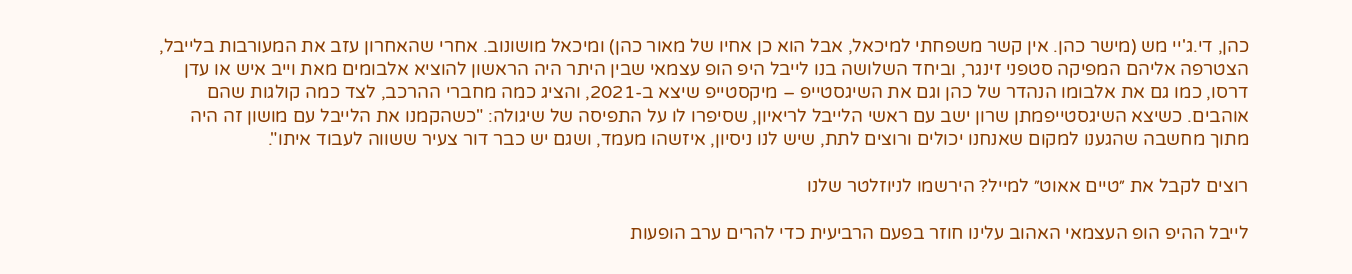כהן, די.ג'יי מש (מישר כהן. אין קשר משפחתי למיכאל, אבל הוא כן אחיו של מאור כהן) ומיכאל מושונוב. אחרי שהאחרון עזב את המעורבות בלייבל, הצטרפה אליהם המפיקה סטפני זינגר, וביחד השלושה בנו לייבל היפ הופ עצמאי שבין היתר היה הראשון להוציא אלבומים מאת וייב איש או עדן דרסו, כמו גם את אלבומו הנהדר של כהן וגם את השיגסטייפ – מיקסטייפ שיצא ב-2021, והציג כמה מחברי ההרכב, לצד כמה קולגות שהם אוהבים. כשיצא השיגסטייפמתן שרון ישב עם ראשי הלייבל לריאיון, שסיפרו לו על התפיסה של שיגולה: "כשהקמנו את הלייבל עם מושון זה היה מתוך מחשבה שהגענו למקום שאנחנו יכולים ורוצים לתת, שיש לנו ניסיון, איזשהו מעמד, ושגם יש כבר דור צעיר ששווה לעבוד איתו".

רוצים לקבל את ״טיים אאוט״ למייל? הירשמו לניוזלטר שלנו

לייבל ההיפ הופ העצמאי האהוב עלינו חוזר בפעם הרביעית כדי להרים ערב הופעות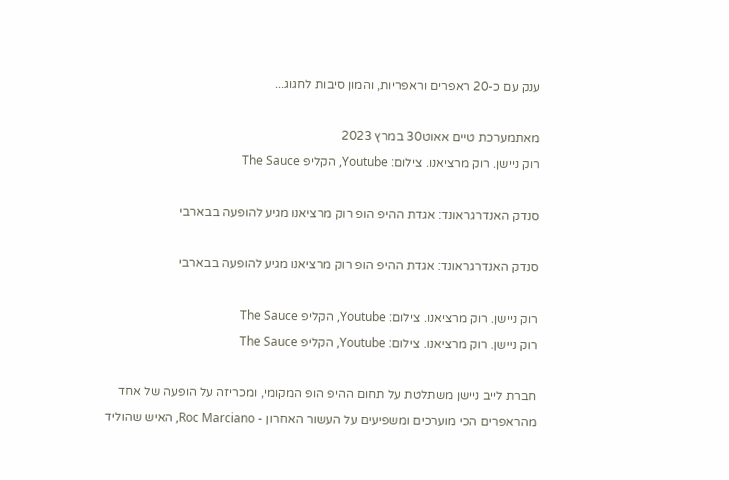ענק עם כ-20 ראפרים וראפריות, והמון סיבות לחגוג...

מאתמערכת טיים אאוט30 במרץ 2023
רוק ניישן. רוק מרציאנו. צילום: Youtube, הקליפ The Sauce

סנדק האנדרגראונד: אגדת ההיפ הופ רוק מרציאנו מגיע להופעה בבארבי

סנדק האנדרגראונד: אגדת ההיפ הופ רוק מרציאנו מגיע להופעה בבארבי

רוק ניישן. רוק מרציאנו. צילום: Youtube, הקליפ The Sauce
רוק ניישן. רוק מרציאנו. צילום: Youtube, הקליפ The Sauce

חברת לייב ניישן משתלטת על תחום ההיפ הופ המקומי, ומכריזה על הופעה של אחד מהראפרים הכי מוערכים ומשפיעים על העשור האחרון - Roc Marciano, האיש שהוליד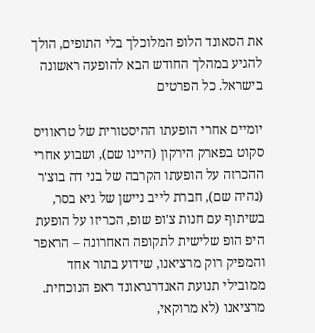את הסאונד הלופ המלוכלך בלי התופים, הולך להגיע במהלך החודש הבא להופעה ראשונה בישראל. כל הפרטים

יומיים אחרי הופעתו ההיסטורית של טראוויס סקוט בפארק הירקון (היינו שם), ושבוע אחרי ההכרזה על הופעתו הקרבה של בני דה בוצ'ר (נהיה שם), חברת לייב ניישן של גיא בסר, בשיתוף עם חנות צ'ופ שופ, הכריזו על הופעת היפ הופ שלישית לתקופה האחרונה – הראפר והמפיק רוק מרציאנו, שידוע בתור אחד ממובילי תנועת האנדרגראונד ראפ הנוכחית. מרציאנו (לא מרוקאי,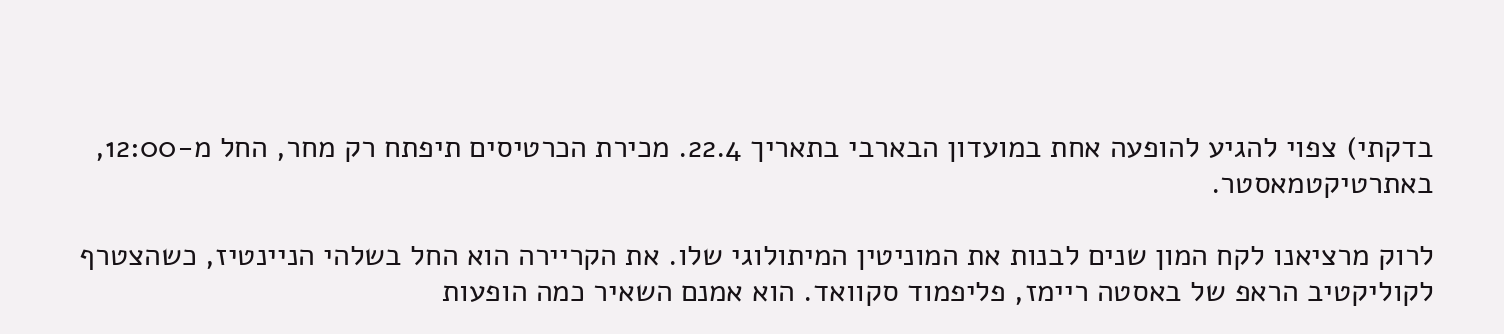בדקתי) צפוי להגיע להופעה אחת במועדון הבארבי בתאריך 22.4. מכירת הכרטיסים תיפתח רק מחר, החל מ-12:00, באתרטיקטמאסטר.

לרוק מרציאנו לקח המון שנים לבנות את המוניטין המיתולוגי שלו. את הקריירה הוא החל בשלהי הניינטיז, כשהצטרף לקוליקטיב הראפ של באסטה ריימז, פליפמוד סקוואד. הוא אמנם השאיר כמה הופעות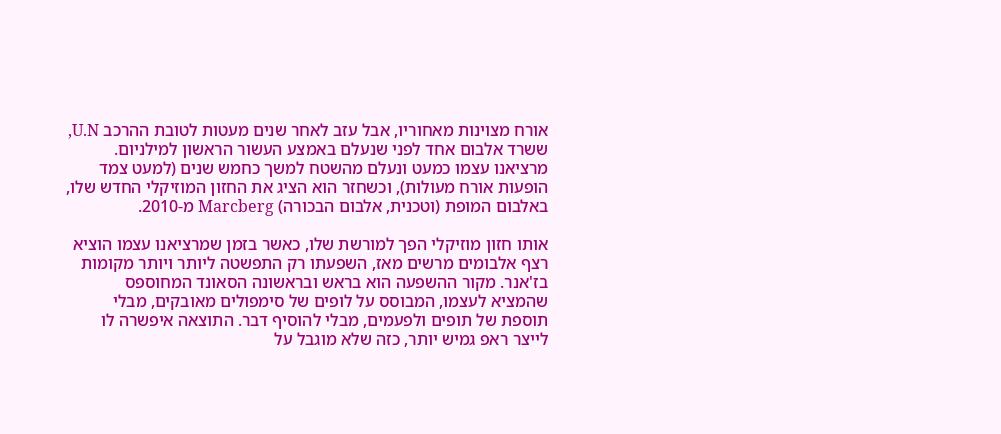אורח מצוינות מאחוריו, אבל עזב לאחר שנים מעטות לטובת ההרכב U.N, ששרד אלבום אחד לפני שנעלם באמצע העשור הראשון למילניום. מרציאנו עצמו כמעט ונעלם מהשטח למשך כחמש שנים (למעט צמד הופעות אורח מעולות), וכשחזר הוא הציג את החזון המוזיקלי החדש שלו, באלבום המופת (וטכנית, אלבום הבכורה) Marcberg מ-2010.

אותו חזון מוזיקלי הפך למורשת שלו, כאשר בזמן שמרציאנו עצמו הוציא רצף אלבומים מרשים מאז, השפעתו רק התפשטה ליותר ויותר מקומות בז'אנר. מקור ההשפעה הוא בראש ובראשונה הסאונד המחוספס שהמציא לעצמו, המבוסס על לופים של סימפולים מאובקים, מבלי תוספת של תופים ולפעמים, מבלי להוסיף דבר. התוצאה איפשרה לו לייצר ראפ גמיש יותר, כזה שלא מוגבל על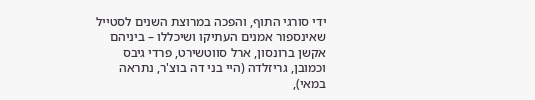ידי סורגי התוף, והפכה במרוצת השנים לסטייל שאינספור אמנים העתיקו ושיכללו – ביניהם אקשן ברונסון, ארל סווטשירט, פרדי גיבס וכמובן, גריזלדה (היי בני דה בוצ'ר, נתראה במאי),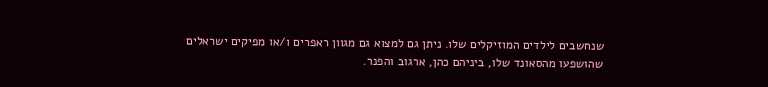שנחשבים לילדים המוזיקלים שלו. ניתן גם למצוא גם מגוון ראפרים ו/או מפיקים ישראלים שהושפעו מהסאונד שלו, ביניהם כהן, ארגוב והפנר.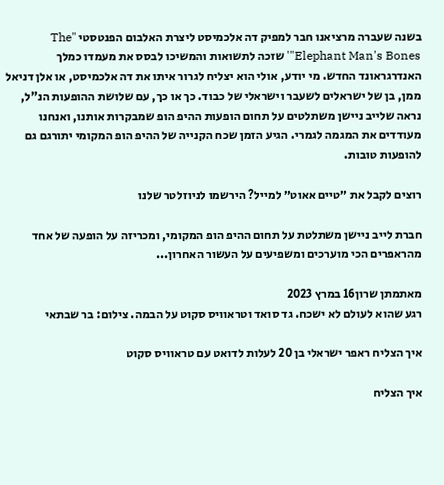בשנה שעברה מרציאנו חבר למפיק דה אלכמיסט ליצרת האלבום הפנטסטי "The Elephant Man's Bones"' שזכה לתשואות והמשיכו לבסס את מעמדו כמלך האנדרגראונד החדש. מי יודע, אולי הוא יצליח לגרור איתו את דה אלכמיסט, או אלן דניאל ממן, בן של ישראלים לשעבר וישראלי של כבוד. כך או כך, עם שלושת ההופעות הנ"ל, נראה שלייב ניישן משתלטים על תחום הופעות ההיפ הופ שמבקרות אותנו, ואנחנו מעודדים את המגמה לגמרי. הגיע הזמן שכח הקנייה של ההיפ הופ המקומי יתורגם גם להופעות טובות.

רוצים לקבל את ״טיים אאוט״ למייל? הירשמו לניוזלטר שלנו

חברת לייב ניישן משתלטת על תחום ההיפ הופ המקומי, ומכריזה על הופעה של אחד מהראפרים הכי מוערכים ומשפיעים על העשור האחרון...

מאתמתן שרון16 במרץ 2023
רגע שהוא לעולם לא ישכח. גד סואד וטראוויס סקוט על הבמה. צילום: בר שבתאי

איך הצליח ראפר ישראלי בן 20 לעלות לדואט עם טראוויס סקוט

איך הצליח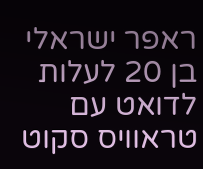ראפר ישראלי בן 20 לעלות לדואט עם טראוויס סקוט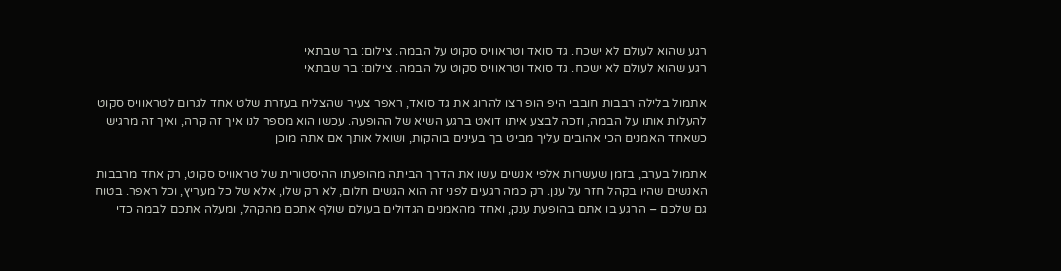רגע שהוא לעולם לא ישכח. גד סואד וטראוויס סקוט על הבמה. צילום: בר שבתאי
רגע שהוא לעולם לא ישכח. גד סואד וטראוויס סקוט על הבמה. צילום: בר שבתאי

אתמול בלילה רבבות חובבי היפ הופ רצו להרוג את גד סואד, ראפר צעיר שהצליח בעזרת שלט אחד לגרום לטראוויס סקוט להעלות אותו על הבמה, וזכה לבצע איתו דואט ברגע השיא של ההופעה. עכשו הוא מספר לנו איך זה קרה, ואיך זה מרגיש כשאחד האמנים הכי אהובים עליך מביט בך בעינים בוהקות, ושואל אותך אם אתה מוכן

אתמול בערב, בזמן שעשרות אלפי אנשים עשו את הדרך הביתה מהופעתו ההיסטורית של טראוויס סקוט, רק אחד מרבבות האנשים שהיו בקהל חזר על ענן. רק כמה רגעים לפני זה הוא הגשים חלום, לא רק שלו, אלא של כל מעריץ, וכל ראפר. בטוח גם שלכם – הרגע בו אתם בהופעת ענק, ואחד מהאמנים הגדולים בעולם שולף אתכם מהקהל, ומעלה אתכם לבמה כדי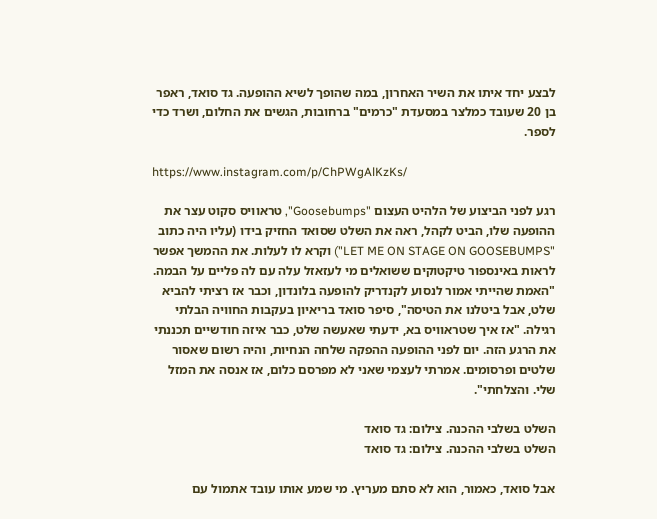לבצע יחד איתו את השיר האחרון, במה שהופך לשיא ההופעה. גד סואד, ראפר בן 20 שעובד כמלצר במסעדת "כרמים" ברחובות, הגשים את החלום, ושרד כדי לספר.

https://www.instagram.com/p/ChPWgAlKzKs/

רגע לפני הביצוע של הלהיט העצום "Goosebumps", טראוויס סקוט עצר את ההופעה שלו, הביט לקהל, ראה את השלט שסואד החזיק בידו (עליו היה כתוב "LET ME ON STAGE ON GOOSEBUMPS") וקרא לו לעלות. את ההמשך אפשר לראות באינספור טיקטוקים ששואלים מי לעזאזל עלה עם לה פליים על הבמה. "האמת שהייתי אמור לנסוע לקנדריק להופעה בלונדון, וכבר אז רציתי להביא שלט, אבל ביטלנו את הטיסה", סיפר סואד בריאיון בעקבות החוויה הבלתי רגילה. "אז איך שטראוויס בא, ידעתי שאעשה שלט, כבר איזה חודשיים תכננתי את הרגע הזה. יום לפני ההופעה ההפקה שלחה הנחיות, והיה רשום שאסור שלטים ופרסומים. אמרתי לעצמי שאני לא מפרסם כלום, אז אנסה את המזל שלי. והצלחתי".

השלט בשלבי ההכנה. צילום: גד סואד
השלט בשלבי ההכנה. צילום: גד סואד

אבל סואד, כאמור, הוא לא סתם מעריץ. מי שמע אותו עובד אתמול עם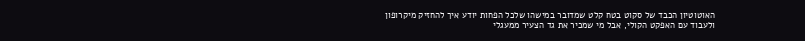האוטוטיון הכבד של סקוט בטח קלט שמדובר במישהו שלכל הפחות יודע איך להחזיק מיקרופון ולעבוד עם האפקט הקולי, אבל מי שמכיר את גד הצעיר ממעגלי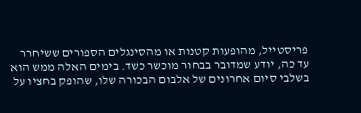פריסטייל, מהופעות קטנות או מהסינגלים הספורים ששיחרר עד כה, יודע שמדובר בבחור מוכשר כשד. בימים האלה ממש הוא בשלבי סיום אחרונים של אלבום הבכורה שלו, שהופק בחציו על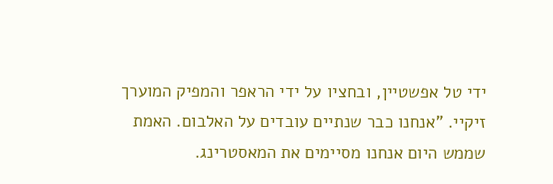ידי טל אפשטיין, ובחציו על ידי הראפר והמפיק המוערך זיקיי. "אנחנו כבר שנתיים עובדים על האלבום. האמת שממש היום אנחנו מסיימים את המאסטרינג.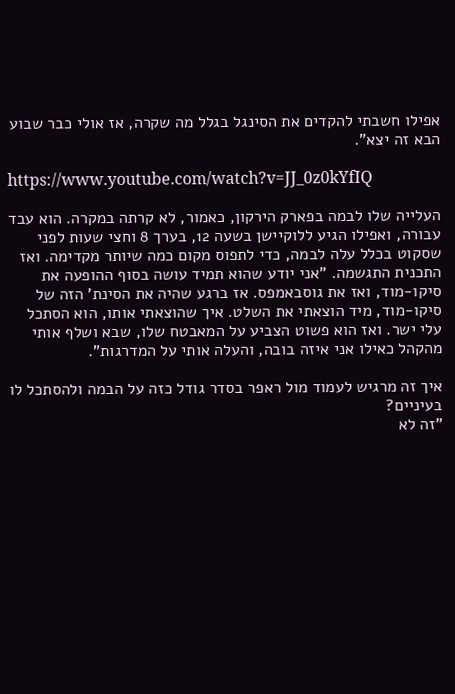אפילו חשבתי להקדים את הסינגל בגלל מה שקרה, אז אולי כבר שבוע הבא זה יצא".

https://www.youtube.com/watch?v=JJ_0z0kYfIQ

העלייה שלו לבמה בפארק הירקון, כאמור, לא קרתה במקרה. הוא עבד עבורה, ואפילו הגיע ללוקיישן בשעה 12, בערך 8 וחצי שעות לפני שסקוט בכלל עלה לבמה, כדי לתפוס מקום כמה שיותר מקדימה. ואז התכנית התגשמה. "אני יודע שהוא תמיד עושה בסוף ההופעה את סיקו-מוד, ואז את גוסבאמפס. אז ברגע שהיה את הסינת' הזה של סיקו-מוד, מיד הוצאתי את השלט. איך שהוצאתי אותו, הוא הסתכל עלי ישר. ואז הוא פשוט הצביע על המאבטח שלו, שבא ושלף אותי מהקהל כאילו אני איזה בובה, והעלה אותי על המדרגות".

איך זה מרגיש לעמוד מול ראפר בסדר גודל כזה על הבמה ולהסתכל לו בעיניים?
"זה לא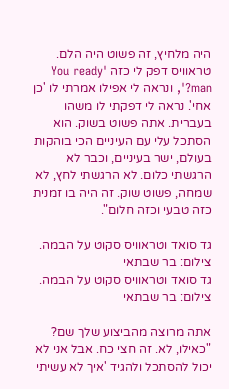היה מלחיץ, זה פשוט היה הלם. טראוויס דפק לי כזה 'You ready man?', ונראה לי אפילו אמרתי לו 'כן אחי'. נראה לי דפקתי לו משהו בעברית. אתה פשוט בשוק. הוא הסתכל עלי עם העיניים הכי בוהקות בעולם, ישר בעיניים, וכבר לא הרגשתי כלום. לא הרגשתי לחץ, לא שמחה, פשוט שוק. זה היה בו זמנית כזה טבעי וכזה חלום".

גד סואד וטראוויס סקוט על הבמה. צילום: בר שבתאי
גד סואד וטראוויס סקוט על הבמה. צילום: בר שבתאי

אתה מרוצה מהביצוע שלך שם?
"כאילו, לא. זה חצי כח. אבל אני לא יכול להסתכל ולהגיד 'איך לא עשיתי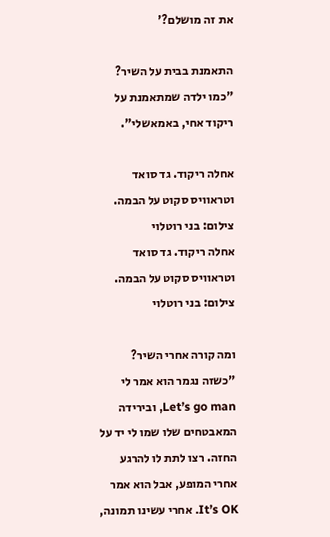את זה מושלם?'

התאמנת בבית על השיר?
"כמו ילדה שמתאמנת על ריקוד אחי, באמאשלי".

אחלה ריקוד. גד סואד וטראוויס סקוט על הבמה. צילום: בני רוטלוי
אחלה ריקוד. גד סואד וטראוויס סקוט על הבמה. צילום: בני רוטלוי

ומה קורה אחרי השיר?
"כשזה נגמר הוא אמר לי Let’s go man, ובירידה המאבטחים שלו שמו לי יד על החזה. רצו לתת לו להרגע אחרי המופע, אבל הוא אמר It’s OK. אחרי עשינו תמונה,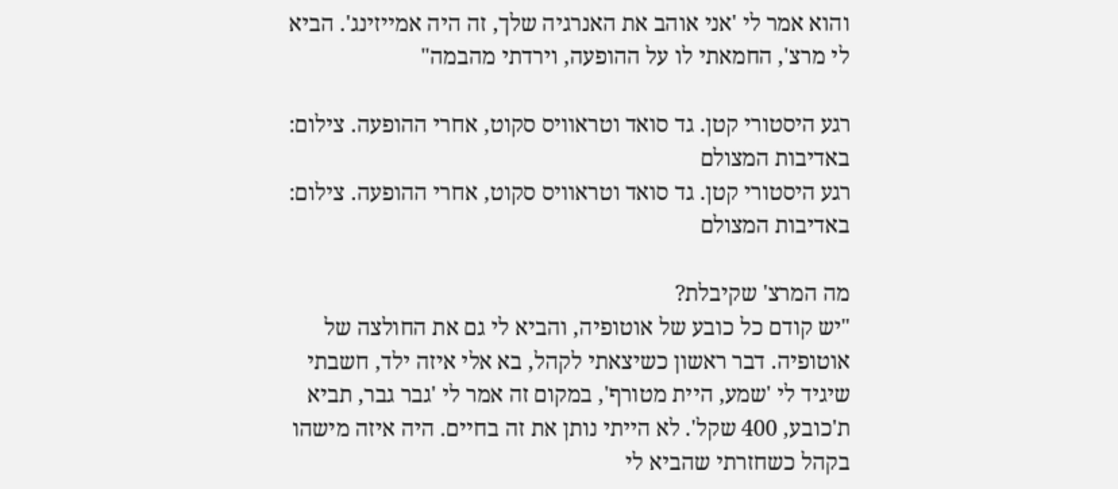והוא אמר לי 'אני אוהב את האנרגיה שלך, זה היה אמייזינג'. הביא לי מרצ', החמאתי לו על ההופעה, וירדתי מהבמה"

רגע היסטורי קטן. גד סואד וטראוויס סקוט, אחרי ההופעה. צילום: באדיבות המצולם
רגע היסטורי קטן. גד סואד וטראוויס סקוט, אחרי ההופעה. צילום: באדיבות המצולם

מה המרצ' שקיבלת?
"יש קודם כל כובע של אוטופיה, והביא לי גם את החולצה של אוטופיה. דבר ראשון כשיצאתי לקהל, בא אלי איזה ילד, חשבתי שיגיד לי 'שמע, היית מטורף', במקום זה אמר לי 'גבר גבר, תביא ת'כובע, 400 שקל'. לא הייתי נותן את זה בחיים. היה איזה מישהו בקהל כשחזרתי שהביא לי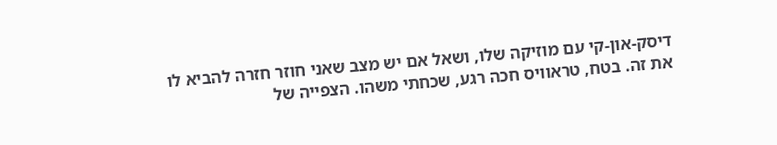דיסק-און-קי עם מוזיקה שלו, ושאל אם יש מצב שאני חוזר חזרה להביא לו את זה. בטח, טראוויס חכה רגע, שכחתי משהו. הצפייה של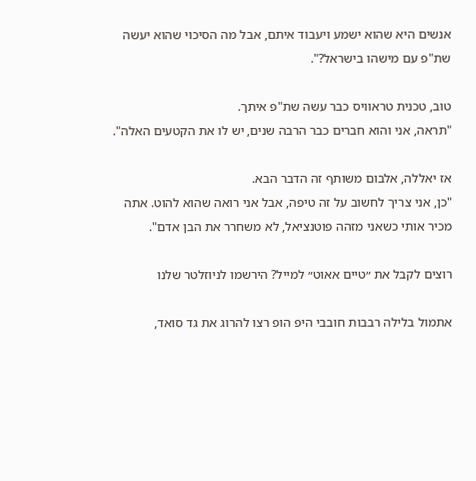אנשים היא שהוא ישמע ויעבוד איתם, אבל מה הסיכוי שהוא יעשה שת"פ עם מישהו בישראל?".

טוב, טכנית טראוויס כבר עשה שת"פ איתך.
"תראה, אני והוא חברים כבר הרבה שנים, יש לו את הקטעים האלה".

אז יאללה, אלבום משותף זה הדבר הבא.
"כן, אני צריך לחשוב על זה טיפה, אבל אני רואה שהוא להוט. אתה מכיר אותי כשאני מזהה פוטנציאל, לא משחרר את הבן אדם".

רוצים לקבל את ״טיים אאוט״ למייל? הירשמו לניוזלטר שלנו

אתמול בלילה רבבות חובבי היפ הופ רצו להרוג את גד סואד,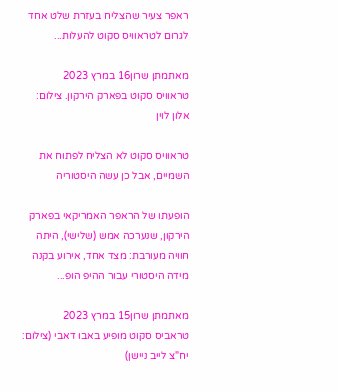ראפר צעיר שהצליח בעזרת שלט אחד לגרום לטראוויס סקוט להעלות...

מאתמתן שרון16 במרץ 2023
טראוויס סקוט בפארק הירקון. צילום: אלון לוין

טראוויס סקוט לא הצליח לפתוח את השמיים, אבל כן עשה היסטוריה

הופעתו של הראפר האמריקאי בפארק הירקון, שנערכה אמש (שלישי), היתה חוויה מעורבת: מצד אחד, אירוע בקנה מידה היסטורי עבור ההיפ הופ...

מאתמתן שרון15 במרץ 2023
טראביס סקוט מופיע באבו דאבי (צילום: יח"צ לייב ניישן)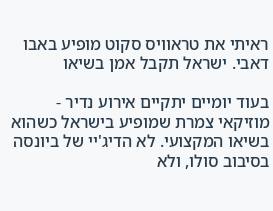ראיתי את טראוויס סקוט מופיע באבו דאבי. ישראל תקבל אמן בשיאו

בעוד יומיים יתקיים אירוע נדיר - מוזיקאי צמרת שמופיע בישראל כשהוא בשיאו המקצועי. לא הדיג'יי של ביונסה בסיבוב סולו, ולא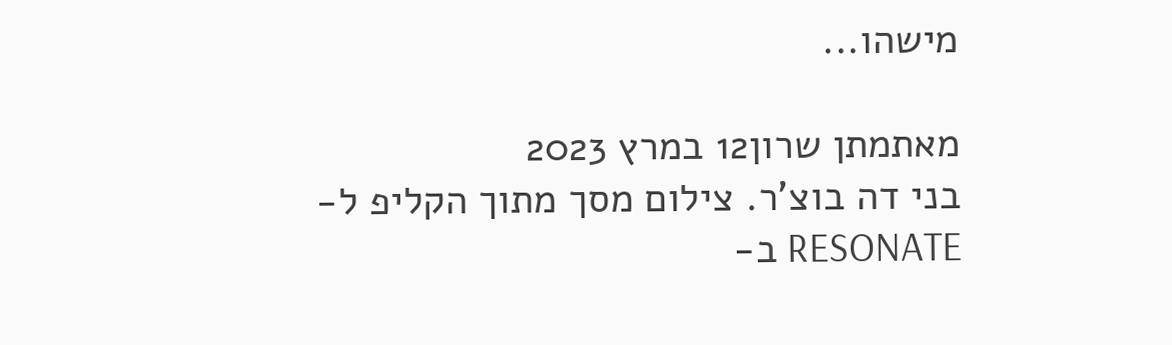מישהו...

מאתמתן שרון12 במרץ 2023
בני דה בוצ'ר. צילום מסך מתוך הקליפ ל-RESONATE ב-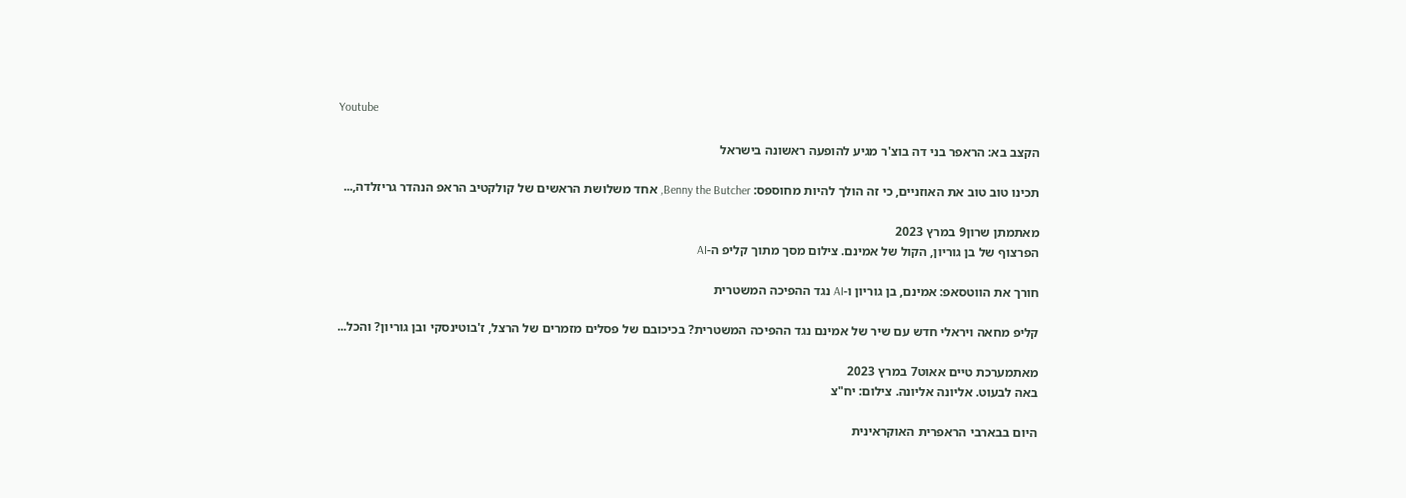Youtube

הקצב בא: הראפר בני דה בוצ'ר מגיע להופעה ראשונה בישראל

תכינו טוב טוב את האוזניים, כי זה הולך להיות מחוספס: Benny the Butcher, אחד משלושת הראשים של קולקטיב הראפ הנהדר גריזלדה,...

מאתמתן שרון9 במרץ 2023
הפרצוף של בן גוריון, הקול של אמינם. צילום מסך מתוך קליפ ה-AI

חורך את הווטסאפ: אמינם, בן גוריון ו-AI נגד ההפיכה המשטרית

קליפ מחאה ויראלי חדש עם שיר של אמינם נגד ההפיכה המשטרית? בכיכובם של פסלים מזמרים של הרצל, ז'בוטינסקי ובן גוריון? והכל...

מאתמערכת טיים אאוט7 במרץ 2023
באה לבעוט. אליונה אליונה. צילום: יח"צ

היום בבארבי הראפרית האוקראינית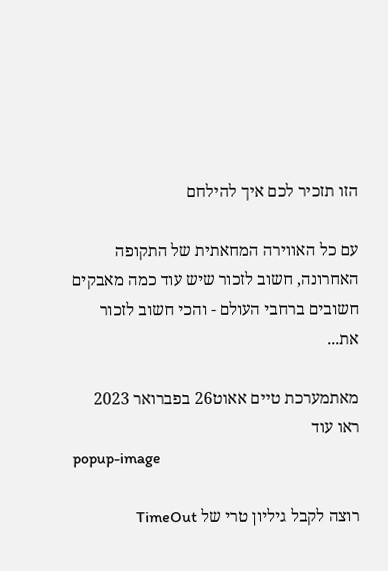הזו תזכיר לכם איך להילחם

עם כל האווירה המחאתית של התקופה האחרונה, חשוב לזכור שיש עוד כמה מאבקים חשובים ברחבי העולם - והכי חשוב לזכור את...

מאתמערכת טיים אאוט26 בפברואר 2023
ראו עוד
popup-image

רוצה לקבל גיליון טרי של TimeOut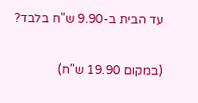עד הבית ב-9.90 ש"ח בלבד?

(במקום 19.90 ש"ח)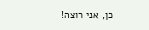כן, אני רוצה!